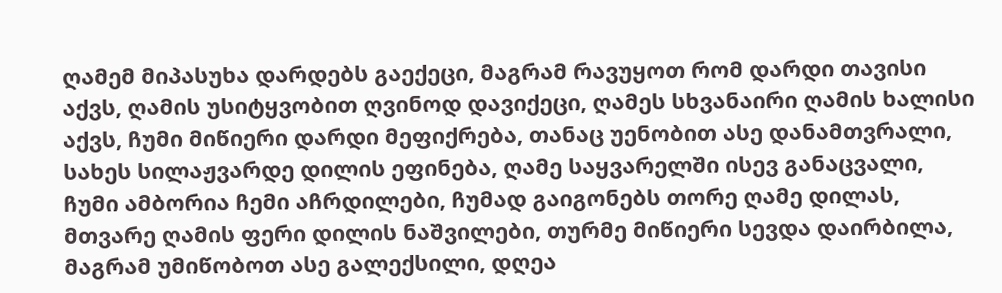ღამემ მიპასუხა დარდებს გაექეცი, მაგრამ რავუყოთ რომ დარდი თავისი აქვს, ღამის უსიტყვობით ღვინოდ დავიქეცი, ღამეს სხვანაირი ღამის ხალისი აქვს, ჩუმი მიწიერი დარდი მეფიქრება, თანაც უენობით ასე დანამთვრალი, სახეს სილაჟვარდე დილის ეფინება, ღამე საყვარელში ისევ განაცვალი, ჩუმი ამბორია ჩემი აჩრდილები, ჩუმად გაიგონებს თორე ღამე დილას, მთვარე ღამის ფერი დილის ნაშვილები, თურმე მიწიერი სევდა დაირბილა, მაგრამ უმიწობოთ ასე გალექსილი, დღეა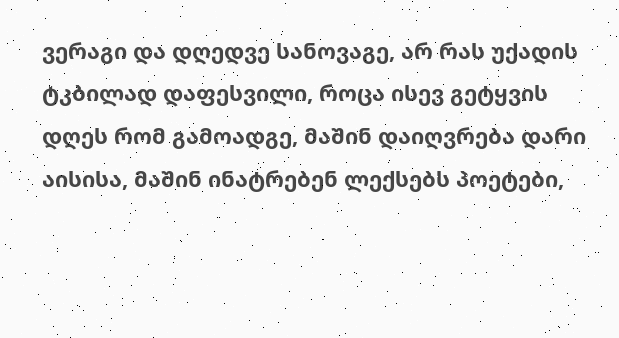ვერაგი და დღედვე სანოვაგე, არ რას უქადის ტკბილად დაფესვილი, როცა ისევ გეტყვის დღეს რომ გამოადგე, მაშინ დაიღვრება დარი აისისა, მაშინ ინატრებენ ლექსებს პოეტები,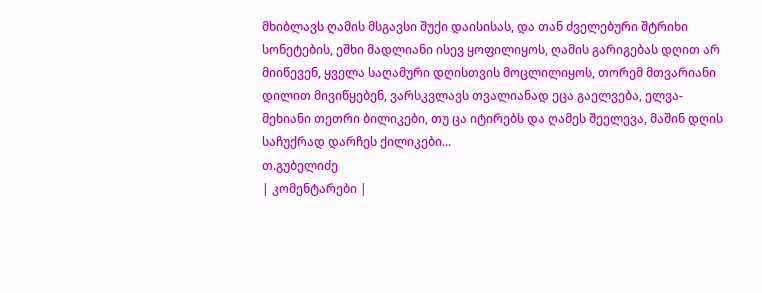მხიბლავს ღამის მსგავსი შუქი დაისისას, და თან ძველებური შტრიხი სონეტების, ეშხი მადლიანი ისევ ყოფილიყოს, ღამის გარიგებას დღით არ მიიწევენ, ყველა საღამური დღისთვის მოცლილიყოს, თორემ მთვარიანი დილით მივიწყებენ, ვარსკვლავს თვალიანად ეცა გაელვება, ელვა-მეხიანი თეთრი ბილიკები, თუ ცა იტირებს და ღამეს შეელევა, მაშინ დღის საჩუქრად დარჩეს ქილიკები...
თ.გუბელიძე
| კომენტარები |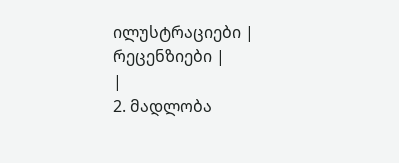ილუსტრაციები |
რეცენზიები |
|
2. მადლობა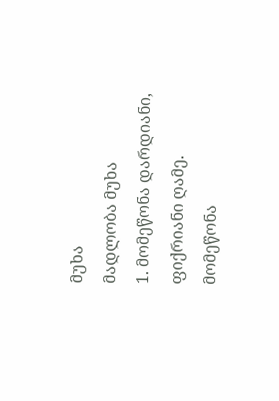მუხა
მადლობა მუხა
1. მომეწონა დარდიანი, ფიქრიანი ღამე. მომეწონა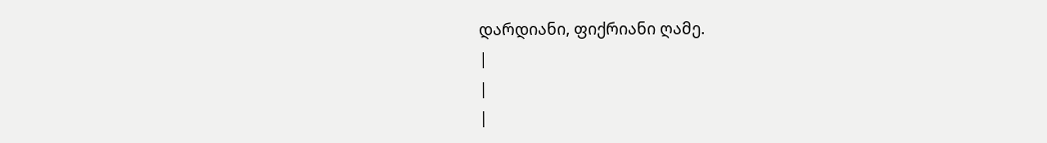დარდიანი, ფიქრიანი ღამე.
|
|
|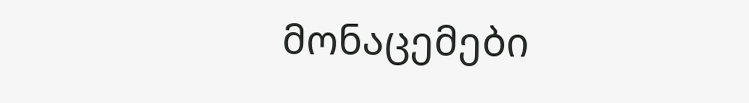მონაცემები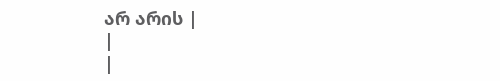არ არის |
|
|